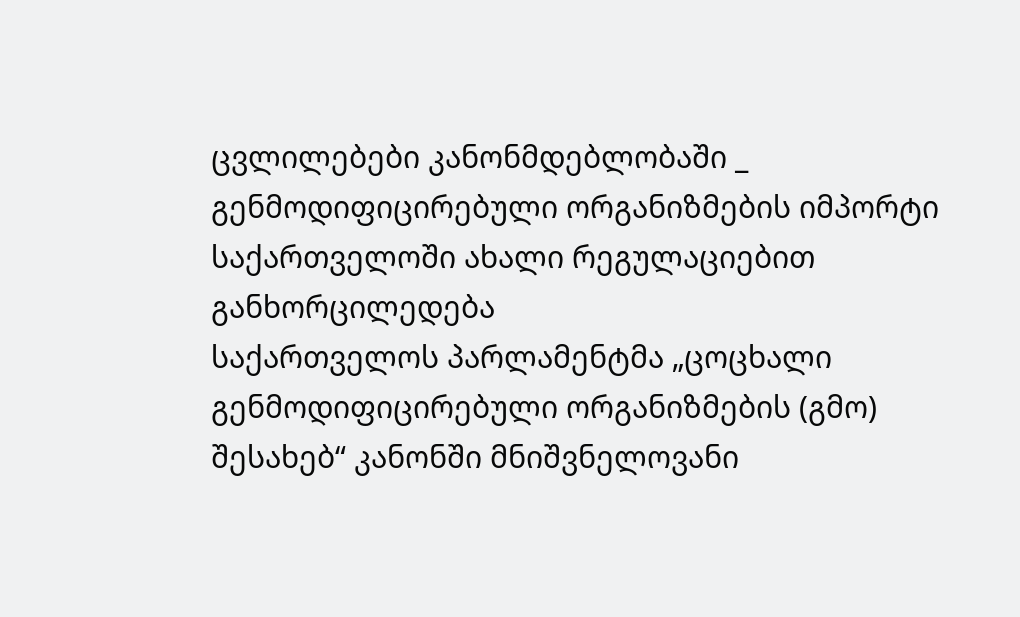ცვლილებები კანონმდებლობაში _ გენმოდიფიცირებული ორგანიზმების იმპორტი საქართველოში ახალი რეგულაციებით განხორცილედება
საქართველოს პარლამენტმა „ცოცხალი გენმოდიფიცირებული ორგანიზმების (გმო) შესახებ“ კანონში მნიშვნელოვანი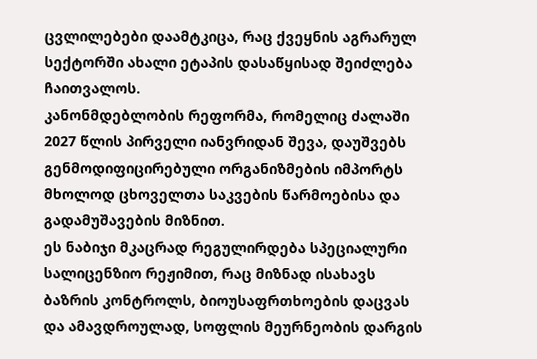ცვლილებები დაამტკიცა, რაც ქვეყნის აგრარულ სექტორში ახალი ეტაპის დასაწყისად შეიძლება ჩაითვალოს.
კანონმდებლობის რეფორმა, რომელიც ძალაში 2027 წლის პირველი იანვრიდან შევა, დაუშვებს გენმოდიფიცირებული ორგანიზმების იმპორტს მხოლოდ ცხოველთა საკვების წარმოებისა და გადამუშავების მიზნით.
ეს ნაბიჯი მკაცრად რეგულირდება სპეციალური სალიცენზიო რეჟიმით, რაც მიზნად ისახავს ბაზრის კონტროლს, ბიოუსაფრთხოების დაცვას და ამავდროულად, სოფლის მეურნეობის დარგის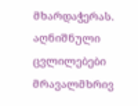მხარდაჭერას.
აღნიშნული ცვლილებები მრავალმხრივ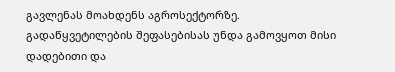გავლენას მოახდენს აგროსექტორზე. გადაწყვეტილების შეფასებისას უნდა გამოვყოთ მისი დადებითი და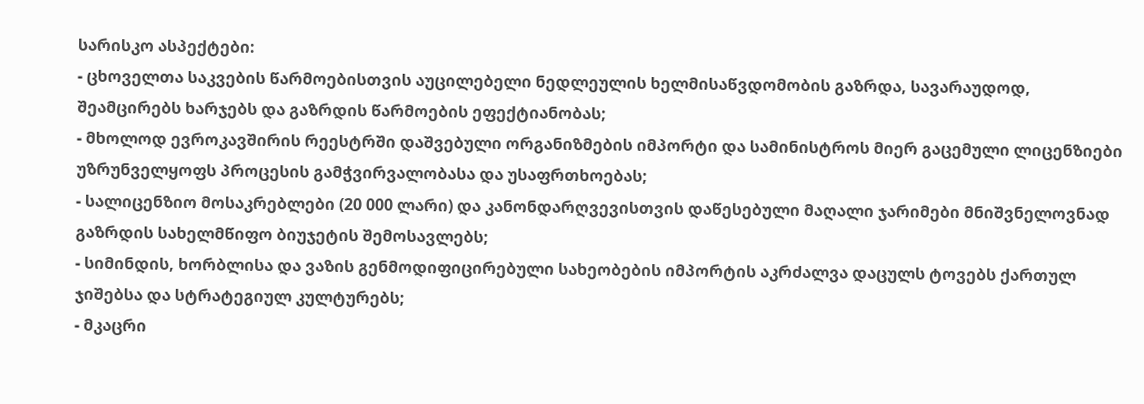სარისკო ასპექტები:
- ცხოველთა საკვების წარმოებისთვის აუცილებელი ნედლეულის ხელმისაწვდომობის გაზრდა, სავარაუდოდ, შეამცირებს ხარჯებს და გაზრდის წარმოების ეფექტიანობას;
- მხოლოდ ევროკავშირის რეესტრში დაშვებული ორგანიზმების იმპორტი და სამინისტროს მიერ გაცემული ლიცენზიები უზრუნველყოფს პროცესის გამჭვირვალობასა და უსაფრთხოებას;
- სალიცენზიო მოსაკრებლები (20 000 ლარი) და კანონდარღვევისთვის დაწესებული მაღალი ჯარიმები მნიშვნელოვნად გაზრდის სახელმწიფო ბიუჯეტის შემოსავლებს;
- სიმინდის, ხორბლისა და ვაზის გენმოდიფიცირებული სახეობების იმპორტის აკრძალვა დაცულს ტოვებს ქართულ ჯიშებსა და სტრატეგიულ კულტურებს;
- მკაცრი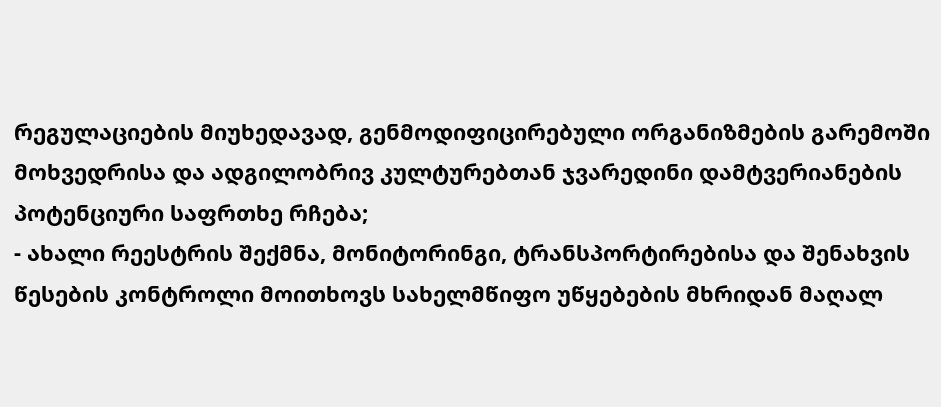რეგულაციების მიუხედავად, გენმოდიფიცირებული ორგანიზმების გარემოში მოხვედრისა და ადგილობრივ კულტურებთან ჯვარედინი დამტვერიანების პოტენციური საფრთხე რჩება;
- ახალი რეესტრის შექმნა, მონიტორინგი, ტრანსპორტირებისა და შენახვის წესების კონტროლი მოითხოვს სახელმწიფო უწყებების მხრიდან მაღალ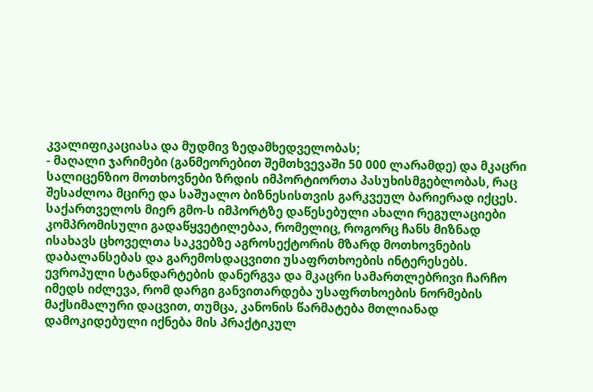კვალიფიკაციასა და მუდმივ ზედამხედველობას;
- მაღალი ჯარიმები (განმეორებით შემთხვევაში 50 000 ლარამდე) და მკაცრი სალიცენზიო მოთხოვნები ზრდის იმპორტიორთა პასუხისმგებლობას, რაც შესაძლოა მცირე და საშუალო ბიზნესისთვის გარკვეულ ბარიერად იქცეს.
საქართველოს მიერ გმო-ს იმპორტზე დაწესებული ახალი რეგულაციები კომპრომისული გადაწყვეტილებაა, რომელიც, როგორც ჩანს მიზნად ისახავს ცხოველთა საკვებზე აგროსექტორის მზარდ მოთხოვნების დაბალანსებას და გარემოსდაცვითი უსაფრთხოების ინტერესებს.
ევროპული სტანდარტების დანერგვა და მკაცრი სამართლებრივი ჩარჩო იმედს იძლევა, რომ დარგი განვითარდება უსაფრთხოების ნორმების მაქსიმალური დაცვით, თუმცა, კანონის წარმატება მთლიანად დამოკიდებული იქნება მის პრაქტიკულ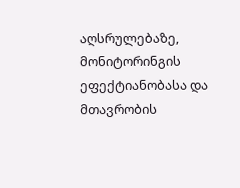აღსრულებაზე, მონიტორინგის ეფექტიანობასა და მთავრობის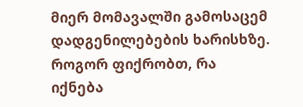მიერ მომავალში გამოსაცემ დადგენილებების ხარისხზე.
როგორ ფიქრობთ, რა იქნება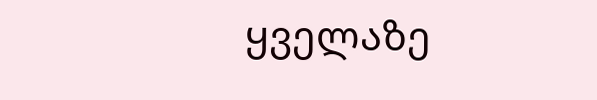ყველაზე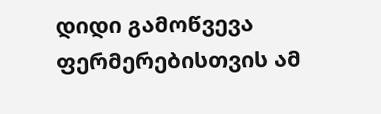დიდი გამოწვევა ფერმერებისთვის ამ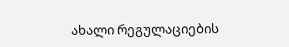ახალი რეგულაციების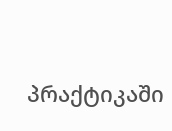პრაქტიკაში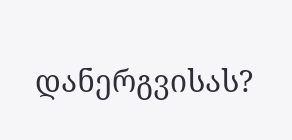დანერგვისას?